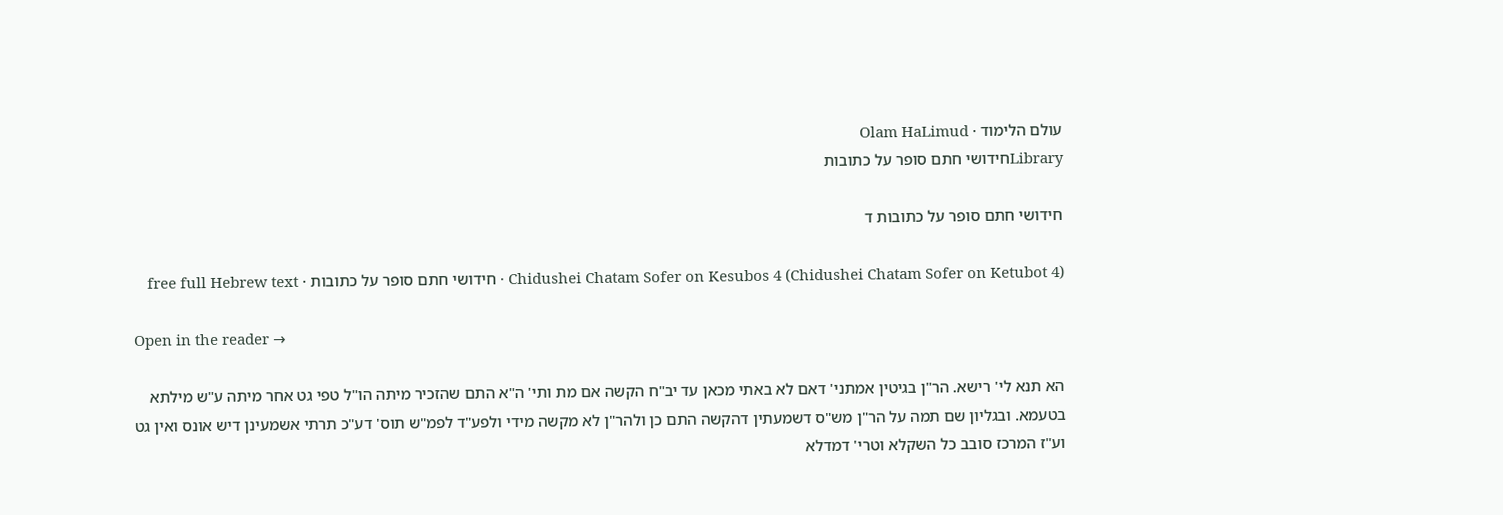עולם הלימוד · Olam HaLimud
Libraryחידושי חתם סופר על כתובות

חידושי חתם סופר על כתובות ד

Chidushei Chatam Sofer on Kesubos 4 (Chidushei Chatam Sofer on Ketubot 4) · חידושי חתם סופר על כתובות · free full Hebrew text

Open in the reader →

הא תנא לי' רישא. הר"ן בגיטין אמתני' דאם לא באתי מכאן עד יב"ח הקשה אם מת ותי' ה"א התם שהזכיר מיתה הו"ל טפי גט אחר מיתה ע"ש מילתא בטעמא. ובגליון שם תמה על הר"ן מש"ס דשמעתין דהקשה התם כן ולהר"ן לא מקשה מידי ולפע"ד לפמ"ש תוס' דע"כ תרתי אשמעינן דיש אונס ואין גט וע"ז המרכז סובב כל השקלא וטרי' דמדלא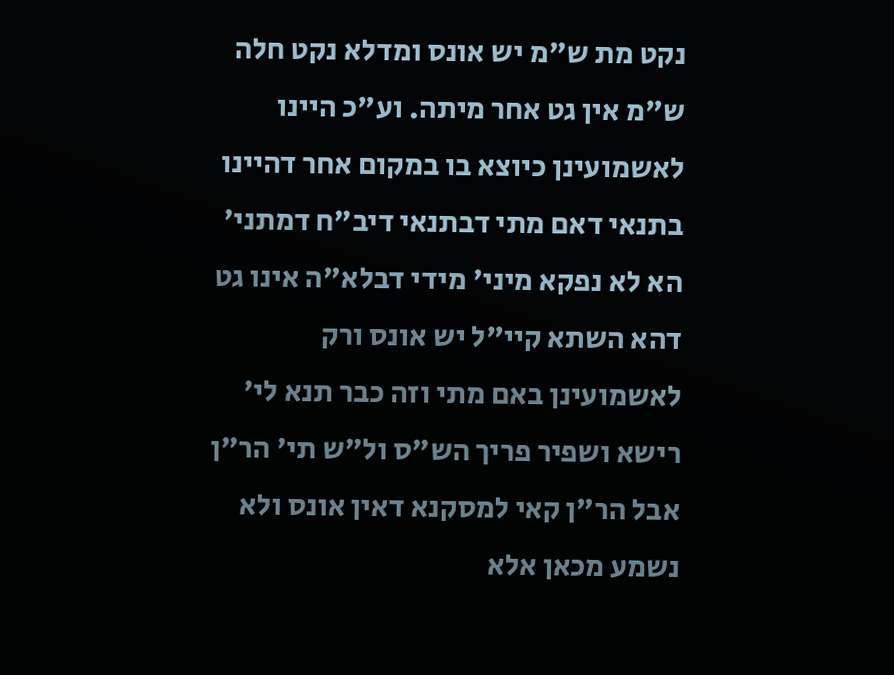נקט מת ש"מ יש אונס ומדלא נקט חלה ש"מ אין גט אחר מיתה. וע"כ היינו לאשמועינן כיוצא בו במקום אחר דהיינו בתנאי דאם מתי דבתנאי דיב"ח דמתני' הא לא נפקא מיני' מידי דבלא"ה אינו גט דהא השתא קיי"ל יש אונס ורק לאשמועינן באם מתי וזה כבר תנא לי' רישא ושפיר פריך הש"ס ול"ש תי' הר"ן אבל הר"ן קאי למסקנא דאין אונס ולא נשמע מכאן אלא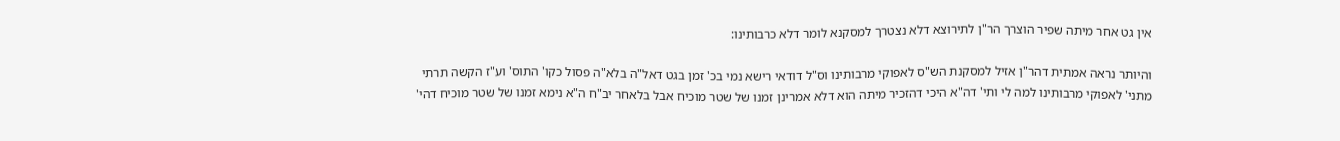אין גט אחר מיתה שפיר הוצרך הר"ן לתירוצא דלא נצטרך למסקנא לומר דלא כרבותינו:

והיותר נראה אמתית דהר"ן אזיל למסקנת הש"ס לאפוקי מרבותינו וס"ל דודאי רישא נמי בכ' זמן בגט דאל"ה בלא"ה פסול כקו' התוס' וע"ז הקשה תרתי מתני' לאפוקי מרבותינו למה לי ותי' דה"א היכי דהזכיר מיתה הוא דלא אמרינן זמנו של שטר מוכיח אבל בלאחר יב"ח ה"א נימא זמנו של שטר מוכיח דהי'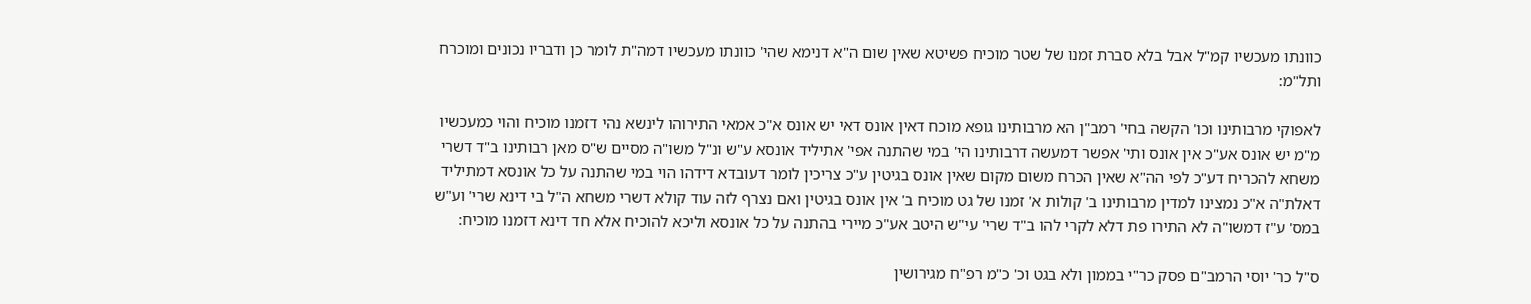כוונתו מעכשיו קמ"ל אבל בלא סברת זמנו של שטר מוכיח פשיטא שאין שום ה"א דנימא שהי' כוונתו מעכשיו דמה"ת לומר כן ודבריו נכונים ומוכרח ותל"מ:

לאפוקי מרבותינו וכו' הקשה בחי' רמב"ן הא מרבותינו גופא מוכח דאין אונס דאי יש אונס א"כ אמאי התירוהו לינשא נהי דזמנו מוכיח והוי כמעכשיו מ"מ יש אונס אע"כ אין אונס ותי' אפשר דמעשה דרבותינו הי' במי שהתנה אפי' אתיליד אונסא ע"ש ונ"ל משו"ה מסיים ש"ס מאן רבותינו ב"ד דשרי משחא להכריח דע"כ לפי הה"א שאין הכרח משום מקום שאין אונס בגיטין ע"כ צריכין לומר דעובדא דידהו הוי במי שהתנה על כל אונסא דמתיליד דאלת"ה א"כ נמצינו למדין מרבותינו ב' קולות א' זמנו של גט מוכיח ב' אין אונס בגיטין ואם נצרף לזה עוד קולא דשרי משחא ה"ל בי דינא שרי' וע"ש במס' ע"ז דמשו"ה לא התירו פת דלא לקרי להו ב"ד שרי' עי"ש היטב אע"כ מיירי בהתנה על כל אונסא וליכא להוכיח אלא חד דינא דזמנו מוכיח:

ס"ל כר' יוסי הרמב"ם פסק כר"י בממון ולא בגט וכ' כ"מ רפ"ח מגירושין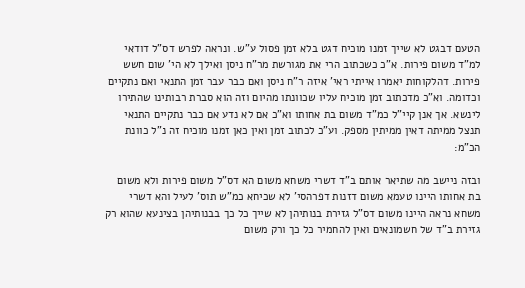הטעם דבגט לא שייך זמנו מוכיח דגט בלא זמן פסול ע"ש. ונראה לפרש דס"ל דודאי למ"ד משום פירות. א"כ כשכתוב הרי את מגורשת מר"ח ניסן ואילך לא הי' שום חשש פירות. דהלקוחות יאמרו אייתי ראי' איזה ר"ח ניסן ואם כבר עבר זמן התנאי ואם נתקיים וכדומה. וא"כ מדכתוב זמן מוכיח עליו שכוונתו מהיום וזה הוא סברת רבותינו שהתירו לינשא. אך אנן קיי"ל כמ"ד משום בת אחותו וא"כ אם לא נדע אם כבר נתקיים התנאי תנצל ממיתה דאין ממיתין מספק. וע"כ לכתוב זמן ואין כאן זמנו מוכיח זה נ"ל כוונת הכ"מ:

ובזה ניישב מה שתיאר אותם ב"ד דשרי משחא משום הא דס"ל משום פירות ולא משום בת אחותו היינו טעמא משום דזנות דפרהסי' לא שכיחא כמ"ש תוס' לעיל והא דשרי משחא נראה היינו משום דס"ל גזירת בנותיהן לא שייך כל כך בבנותיהן בצינעא שהוא רק גזירת ב"ד של חשמונאים ואין להחמיר כל כך ורק משום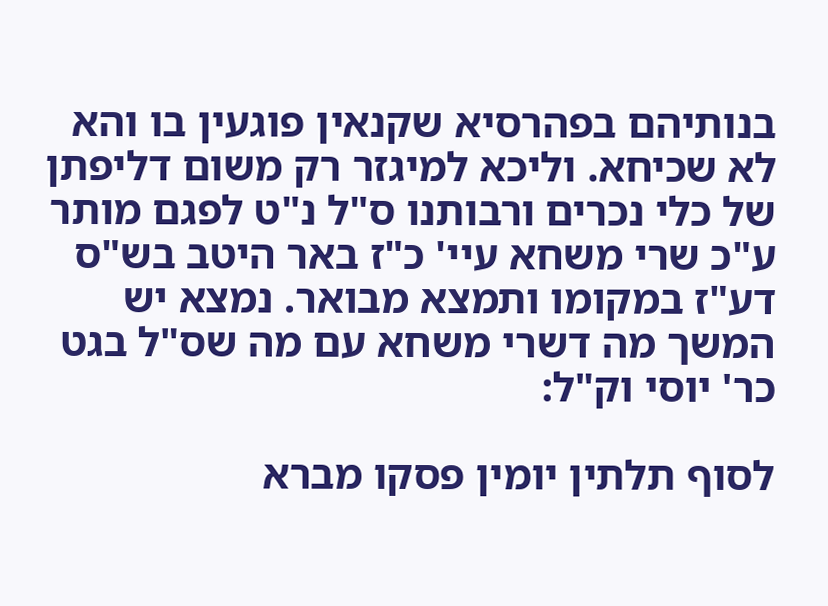בנותיהם בפהרסיא שקנאין פוגעין בו והא לא שכיחא. וליכא למיגזר רק משום דליפתן של כלי נכרים ורבותנו ס"ל נ"ט לפגם מותר ע"כ שרי משחא עיי' כ"ז באר היטב בש"ס דע"ז במקומו ותמצא מבואר. נמצא יש המשך מה דשרי משחא עם מה שס"ל בגט כר' יוסי וק"ל:

לסוף תלתין יומין פסקו מברא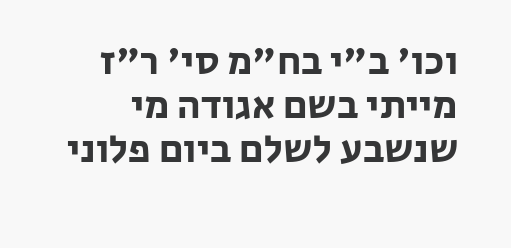וכו' ב"י בח"מ סי' ר"ז מייתי בשם אגודה מי שנשבע לשלם ביום פלוני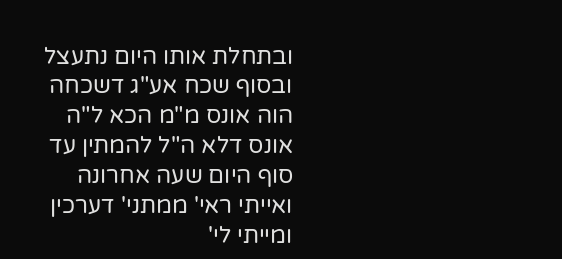ובתחלת אותו היום נתעצל ובסוף שכח אע"ג דשכחה הוה אונס מ"מ הכא ל"ה אונס דלא ה"ל להמתין עד סוף היום שעה אחרונה ואייתי ראי' ממתני' דערכין ומייתי לי'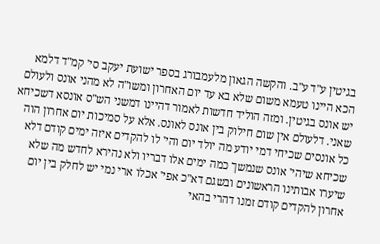בגיטין ע"ד ע"ב. והקשה הגאון מלעמבורג בספר ישועת יעקב סי' קמ"ד דלמא הכא היינו טעמא משום שלא בא עד יום האחרון ומשו"ה לא מהני אונס ולעולם יש אונס בגיטין. ומזה הוליד חדשות לאמור דהיינו דמשני הש"ס אונסא דשכיחא שאני. דלעולם אין שום חילוק בין אונס לאונס. אלא על סמיכות יום אחרון הוה כל אונסים שכיחי דמי יודע מה יולד יום והי' לו להקדים איזה ימים קודם דלא שכיחא שיהי' אונס שנמשך כמה ימים אלו דבריו ולא נהירא לחדש מה שלא שיערו אבותינו הראשונים ובשגם דא"כ אפי' אכלו ארי נמי יש לחלק בין יום אחרון להקדים קודם זמנו דהרי בהאי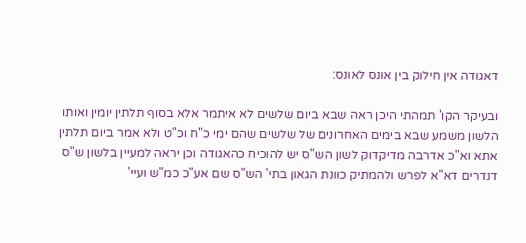דאגודה אין חילוק בין אונס לאונס:

ובעיקר הקו' תמהתי היכן ראה שבא ביום שלשים לא איתמר אלא בסוף תלתין יומין ואותו הלשון משמע שבא בימים האחרונים של שלשים שהם ימי כ"ח וכ"ט ולא אמר ביום תלתין אתא וא"כ אדרבה מדיקדוק לשון הש"ס יש להוכיח כהאגודה וכן יראה למעיין בלשון ש"ס דנדרים דא"א לפרש ולהמתיק כוונת הגאון בתי' הש"ס שם אע"כ כמ"ש ועיי'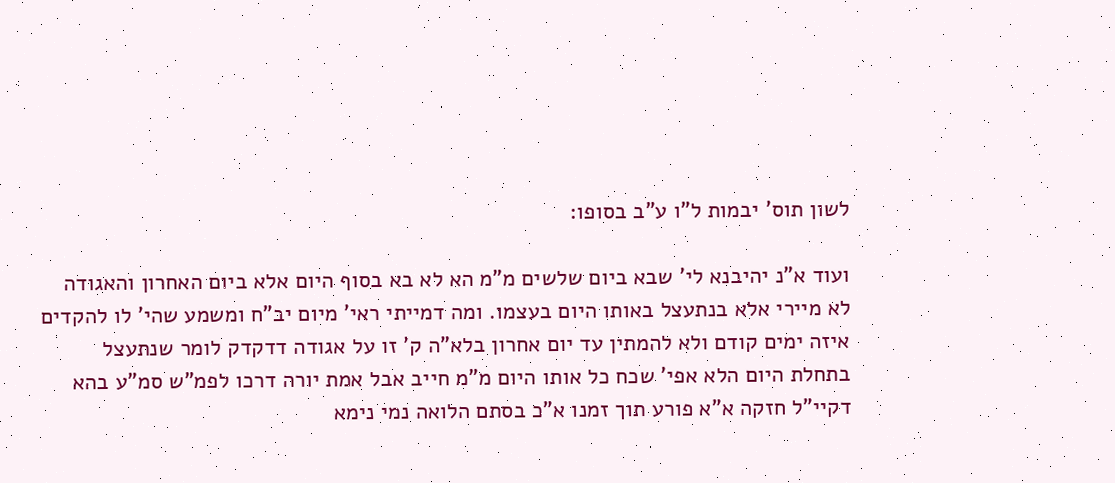לשון תוס' יבמות ל"ו ע"ב בסופו:

ועוד א"נ יהיבנא לי' שבא ביום שלשים מ"מ הא לא בא בסוף היום אלא ביום האחרון והאגודה לא מיירי אלא בנתעצל באותו היום בעצמו. ומה דמייתי ראי' מיום יב"ח ומשמע שהי' לו להקדים איזה ימים קודם ולא להמתין עד יום אחרון בלא"ה ק' זו על אגודה דדקדק לומר שנתעצל בתחלת היום הלא אפי' שכח כל אותו היום מ"מ חייב אבל אמת יורה דרכו לפמ"ש סמ"ע בהא דקיי"ל חזקה א"א פורע תוך זמנו א"כ בסתם הלואה נמי נימא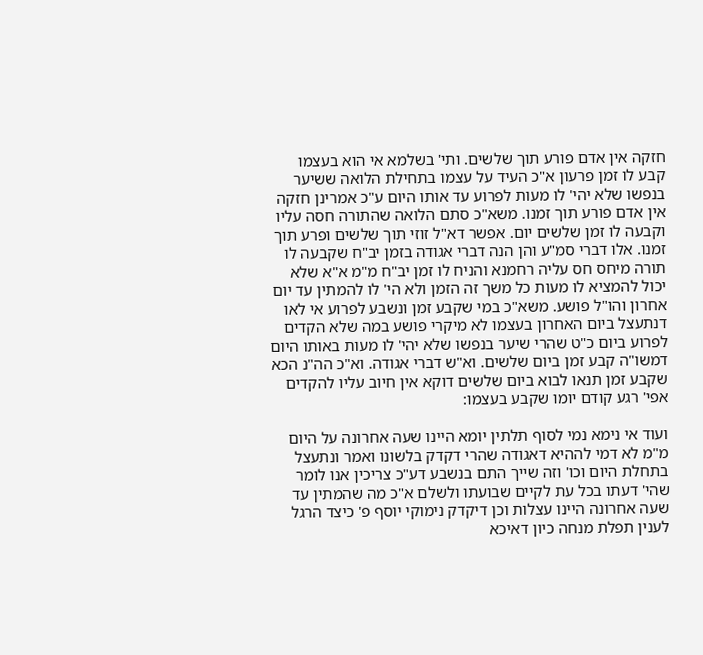חזקה אין אדם פורע תוך שלשים. ותי' בשלמא אי הוא בעצמו קבע לו זמן פרעון א"כ העיד על עצמו בתחילת הלואה ששיער בנפשו שלא יהי' לו מעות לפרוע עד אותו היום ע"כ אמרינן חזקה אין אדם פורע תוך זמנו. משא"כ סתם הלואה שהתורה חסה עליו וקבעה לו זמן שלשים יום. אפשר דא"ל זוזי תוך שלשים ופרע תוך זמנו. אלו דברי סמ"ע והן הנה דברי אגודה בזמן יב"ח שקבעה לו תורה מיחס חס עליה רחמנא והניח לו זמן יב"ח מ"מ א"א שלא יכול להמציא לו מעות כל משך זה הזמן ולא הי' לו להמתין עד יום אחרון והו"ל פושע. משא"כ במי שקבע זמן ונשבע לפרוע אי לאו דנתעצל ביום האחרון בעצמו לא מיקרי פושע במה שלא הקדים לפרוע ביום כ"ט שהרי שיער בנפשו שלא יהי' לו מעות באותו היום דמשו"ה קבע זמן ביום שלשים. וא"ש דברי אגודה. וא"כ הה"נ הכא שקבע זמן תנאו לבוא ביום שלשים דוקא אין חיוב עליו להקדים אפי' רגע קודם יומו שקבע בעצמו:

ועוד אי נימא נמי לסוף תלתין יומא היינו שעה אחרונה על היום מ"מ לא דמי לההיא דאגודה שהרי דקדק בלשונו ואמר ונתעצל בתחלת היום וכו' וזה שייך התם בנשבע דע"כ צריכין אנו לומר שהי' דעתו בכל עת לקיים שבועתו ולשלם א"כ מה שהמתין עד שעה אחרונה היינו עצלות וכן דיקדק נימוקי יוסף פ' כיצד הרגל לענין תפלת מנחה כיון דאיכא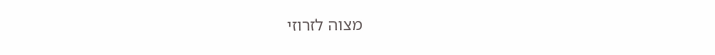מצוה לזרוזי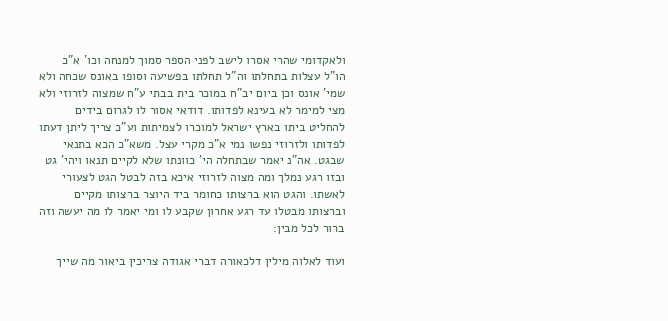ולאקדומי שהרי אסרו לישב לפני הספר סמוך למנחה וכו' א"כ הו"ל עצלות בתחלתו וה"ל תחלתו בפשיעה וסופו באונס שכחה ולא שמי' אונס וכן ביום יב"ח במוכר בית בבתי ע"ח שמצוה לזרוזי ולא מצי למימר לא בעינא לפדותו. דודאי אסור לו לגרום בידים להחליט ביתו בארץ ישראל למוכרו לצמיתות וע"כ צריך ליתן דעתו לפדותו ולזרוזי נפשו נמי א"כ מקרי עצל. משא"כ הכא בתנאי שבגט. אה"נ יאמר שבתחלה הי' כוונתו שלא לקיים תנאו ויהי' גט ובזו רגע נמלך ומה מצוה לזרוזי איכא בזה לבטל הגט לצעורי לאשתו. והגט הוא ברצותו כחומר ביד היוצר ברצותו מקיים וברצותו מבטלו עד רגע אחרון שקבע לו ומי יאמר לו מה יעשה וזה ברור לכל מבין:

ועוד לאלוה מילין דלכאורה דברי אגודה צריכין ביאור מה שייך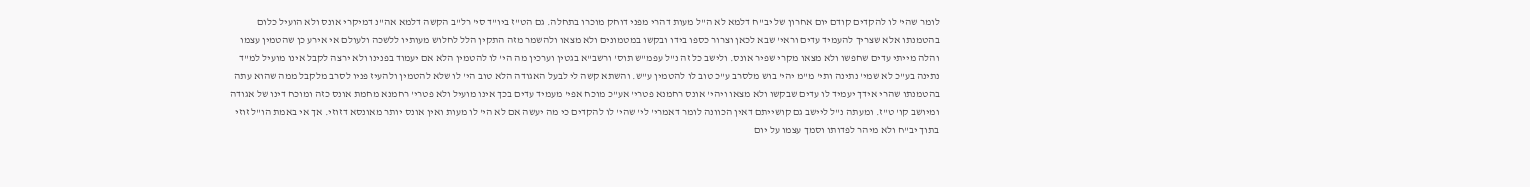לומר שהי' לו להקדים קודם יום אחרון של יב"ח דלמא לא ה"ל מעות דהרי מפני דוחק מוכרו בתחלה. גם הט"ז ביו"ד סי' רל"ב הקשה דלמא אה"נ דמיקרי אונס ולא הועיל כלום בהטמנתו אלא שצריך להעמיד עדים וראי' שבא לכאן וצרור כספו בידו ובקשו במטמונים ולא מצאו ולהשמר מזה התקין הלל לחלוש מעותיו ללשכה ולעולם אי אירע כן שהטמין עצמו והלה מייתי עדים שחפשו ולא מצאו מקרי שפיר אונס. ולישב כל זה נ"ל עפמ"ש תוס' ורשב"א בגטין וערכין מה הי' לו להטמין הלא אם יעמוד בפנינו ולא ירצה לקבל אינו מועיל למ"ד נתינה בע"כ לא שמי' נתינה ותי' מ"מ יהי' בוש מלסרב ע"כ טוב לו להטמין ע"ש. והשתא קשה לי לבעל האגודה הלא טוב הי' לו שלא להטמין ולהעיז פניו לסרב מלקבל ממה שהוא עתה בהטמנתו שהרי אידך יעמיד לו עדים שבקשו ולא מצאו ויהי' אונס רחמנא פטרי' אע"כ מוכח אפי' מעמיד עדים בכך אינו מועיל ולא פטרי' רחמנא מחמת אונס כזה ומוכח דינו של אגודה ומיושב קו' ט"ז. ומעתה נ"ל ליישב גם קושייתם דאין הכוונה לומר דאמרי' לי' שהי' לו להקדים כי מה יעשה אם לא הי' לו מעות ואין אונס יותר מאונסא דזוזי. אך אי באמת הו"ל זוזי בתוך יב"ח ולא מיהר לפדותו וסמך עצמו על יום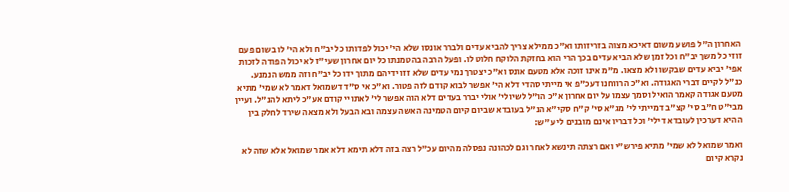האחרון ה"ל פושע משום דאיכא מצוה בזריזותו וא"כ ממילא צריך להביא עדים ולברר אונסו שלא הי' יכול לפדותו כל יב"ח ולא הי' לו בשום פעם זוזי כל משך יב"ח וכל זמן שלא הביא עדים בכך הרי הוא בחזקת הלוקח חלוט לו. ופעל הרבה בהטמנתו כל יום אחרון שעי"ז לא יכול הפודה לזכות אפי' יביא עדים שבקשו ולא מצאו. מ"מ אינו זוכה אלא מטעם אונס וא"כ יצטרך נמי עדים שלא זזו ידיהם מתוך ידו כל יב"ח וזה ממש הנמנע. כנ"ל לקיים דברי האגודה. וא"כ הרווחנו דעכ"פ אי מייתי סהדי דלא הי' אפשר לבוא קודם לזה פטור. וא"כ אי ס"ד דשמואל דאמר לא שמי' מתיא מטעם אגודה קאמר הואיל וסמך עצמו על יום אחרון א"כ הו"ל לשיולי' אולי יברר בעדים דלא הוה אפשר לי' לאתויי קודם אע"כ ליתא להנ"ל. ועיין מבי"ט ח"ב סי' קצ"ב דמייתי לי' מג"א סי' ק"ח סקי"א הנ"ל בעובדא שביום קיום הטמינה האשה עצמה ובא הבעל ולא מצאה שירד לחלק בין ההיא דערכין לעובדא דילי' וכל דבריו אינם מובנים לי ע"ש:

ואמר שמואל לא שמי' מתיא פירש"י ואם רצתה תינשא לאחר וגם לכהונה נפסלה מהיום עכ"ל רצה בזה דלא תימא דלא אמר שמואל אלא שזה לא נקרא קיום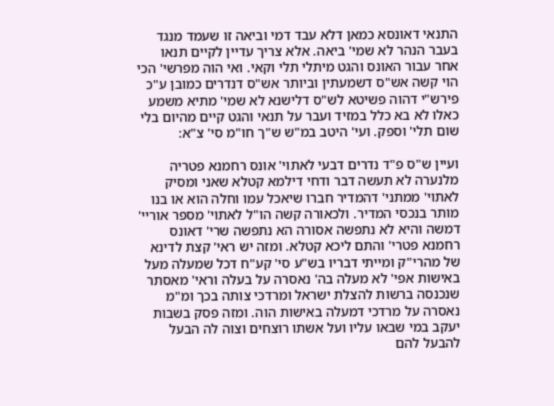התנאי דאונסא כמאן דלא עבד דמי וביאה זו שעמד מנגד בעבר הנהר לא שמי' ביאה. אלא צריך עדיין לקיים תנאו אחר עבור האונס והגט מיתלי תלי וקאי. ואי הוה מפרשי' הכי הוי קשה אש"ס דשמעתין וביותר אש"ס דנדרים כמובן ע"כ פירש"י דהוה פשיטא לש"ס דלישנא לא שמי' מתיא משמע כאלו לא בא כלל במזיד ועבר על תנאי והגט קיים מהיום בלי שום תלי' וספק. ועי' היטב במ"ש ש"ך חו"מ סי' צ"א:

ועיין ש"ס פ"ד נדרים דבעי לאתוי' אונס רחמנא פטריה מלנערה לא תעשה דבר ודחי דילמא קטלא שאני ומסיק לאתוי' ממתני' דהמדיר חברו שיאכל עמו וחלה הוא או בנו מותר בנכסי המדיר. ולכאורה קשה הו"ל לאתוי' מספר אוריי' דמשה והיא לא נתפשה אסורה הא נתפשה שרי' דאונס רחמנא פטרי' והתם ליכא קטלא. ומזה יש ראי' קצת לדינא של מהרי"ק ומייתי דבריו בש"ע סי' קע"ח דכל שמעלה מעל באישות אפי' לא מעלה בה' נאסרה על בעלה וראי' מאסתר שנכנסה ברשות להצלת ישראל ומרדכי צותה בכך ומ"מ נאסרה על מרדכי דמעלה באישות הוה. ומזה פסק בשבות יעקב במי שבאו עליו ועל אשתו רוצחים וצוה לה הבעל להבעל להם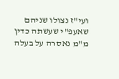ועי"ז נצולו שניהם שאעפ"י שעשתה כדין מ"מ נאסרה על בעלה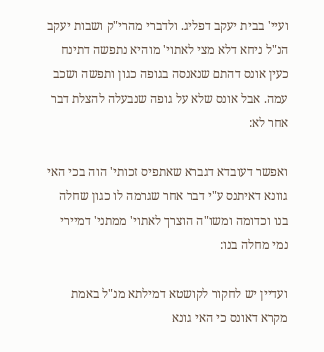ועיי' בבית יעקב דפליג. ולדברי מהרי"ק ושבות יעקב הנ"ל ניחא דלא מצי לאתוי' מוהיא נתפשה דתינח כעין אונס דהתם שנאנסה בגופה כגון ותפשה ושכב עמה. אבל אונס שלא על גופה שנבעלה להצלת דבר אחר לא:

ואפשר דעובדא דגברא שאתפיס זכותי' הוה בכי האי גוונא דאיתנס ע"י דבר אחר שגרמה לו כגון שחלה בנו וכדומה ומשו"ה הוצרך לאתוי' ממתני' דמיירי נמי מחלה בנו:

ועדיין יש לחקור לקושטא דמילתא מנ"ל באמת מקרא דאונס כי האי גונא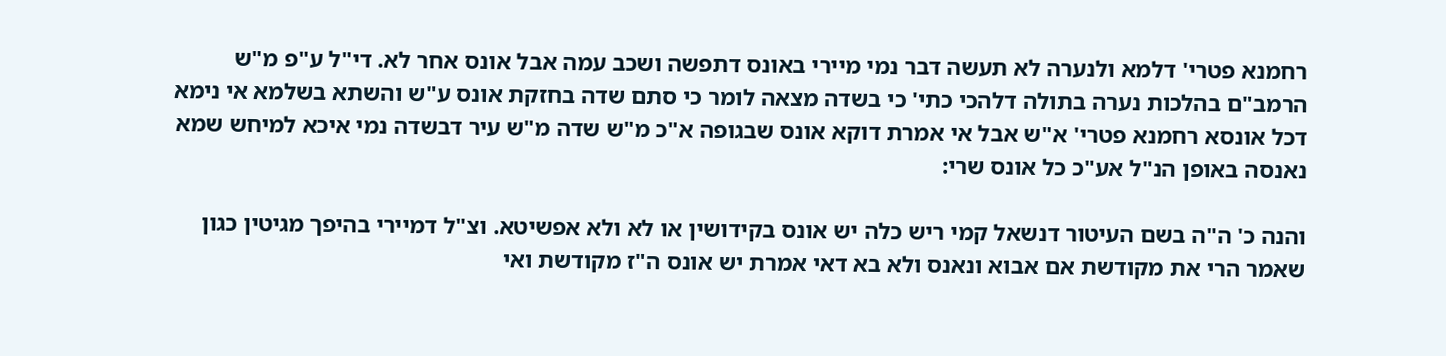רחמנא פטרי' דלמא ולנערה לא תעשה דבר נמי מיירי באונס דתפשה ושכב עמה אבל אונס אחר לא. די"ל ע"פ מ"ש הרמב"ם בהלכות נערה בתולה דלהכי כתי' כי בשדה מצאה לומר כי סתם שדה בחזקת אונס ע"ש והשתא בשלמא אי נימא דכל אונסא רחמנא פטרי' א"ש אבל אי אמרת דוקא אונס שבגופה א"כ מ"ש שדה מ"ש עיר דבשדה נמי איכא למיחש שמא נאנסה באופן הנ"ל אע"כ כל אונס שרי:

והנה כ' ה"ה בשם העיטור דנשאל קמי ריש כלה יש אונס בקידושין או לא ולא אפשיטא. וצ"ל דמיירי בהיפך מגיטין כגון שאמר הרי את מקודשת אם אבוא ונאנס ולא בא דאי אמרת יש אונס ה"ז מקודשת ואי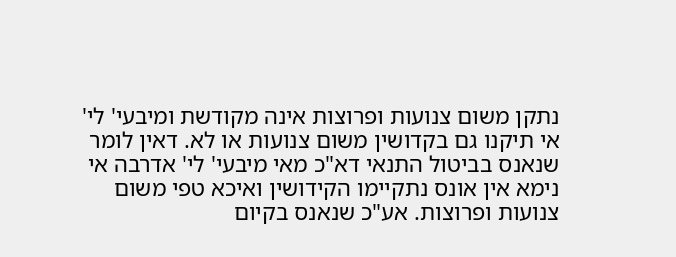נתקן משום צנועות ופרוצות אינה מקודשת ומיבעי' לי' אי תיקנו גם בקדושין משום צנועות או לא. דאין לומר שנאנס בביטול התנאי דא"כ מאי מיבעי' לי' אדרבה אי נימא אין אונס נתקיימו הקידושין ואיכא טפי משום צנועות ופרוצות. אע"כ שנאנס בקיום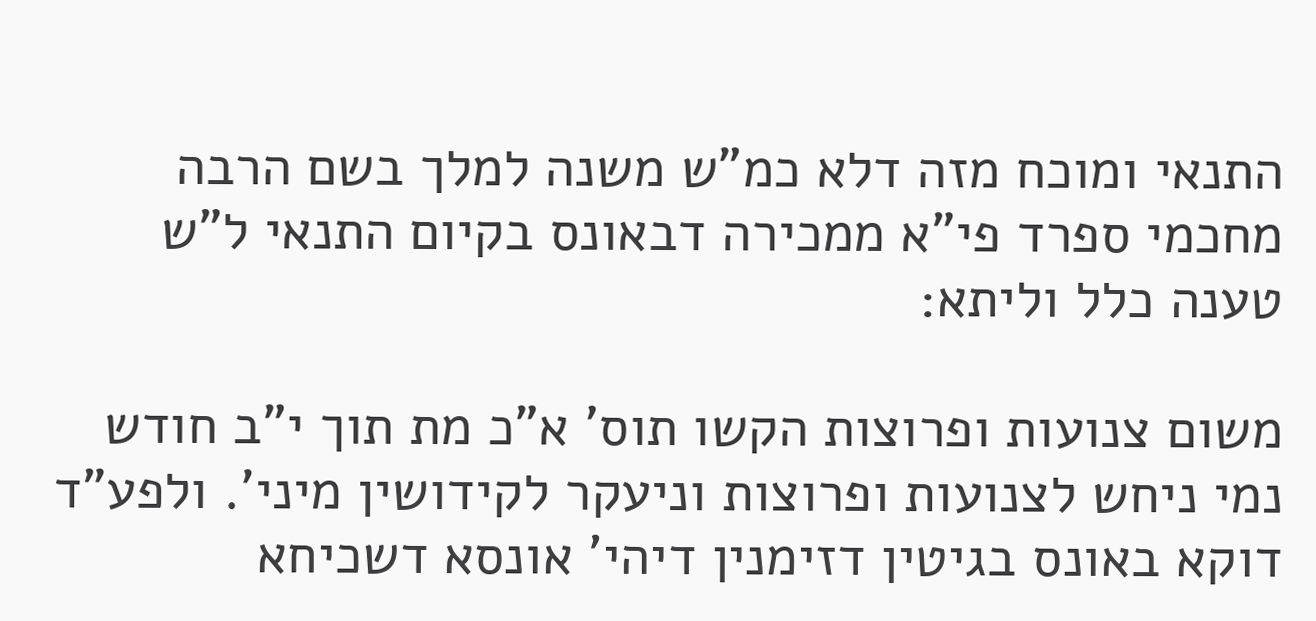התנאי ומוכח מזה דלא כמ"ש משנה למלך בשם הרבה מחכמי ספרד פי"א ממכירה דבאונס בקיום התנאי ל"ש טענה כלל וליתא:

משום צנועות ופרוצות הקשו תוס' א"כ מת תוך י"ב חודש נמי ניחש לצנועות ופרוצות וניעקר לקידושין מיני'. ולפע"ד דוקא באונס בגיטין דזימנין דיהי' אונסא דשכיחא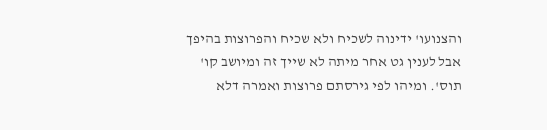והצנועו' ידינוה לשכיח ולא שכיח והפרוצות בהיפך אבל לענין גט אחר מיתה לא שייך זה ומיושב קו' תוס'. ומיהו לפי גירסתם פרוצות ואמרה דלא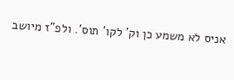אניס לא משמע כן וק' לקו' תוס'. ולפ"ז מיושב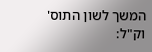המשך לשון התוס' וק"ל: